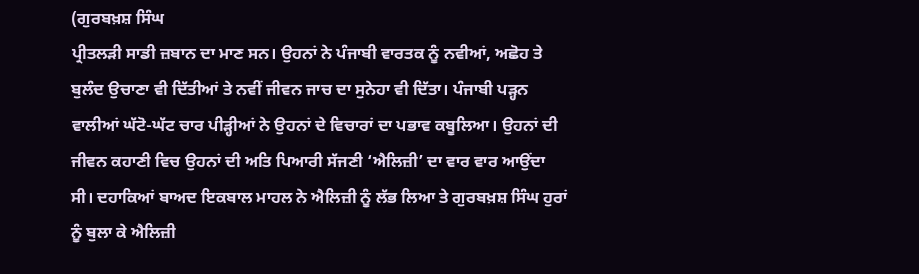(ਗੁਰਬਖ਼ਸ਼ ਸਿੰਘ
ਪ੍ਰੀਤਲੜੀ ਸਾਡੀ ਜ਼ਬਾਨ ਦਾ ਮਾਣ ਸਨ। ਉਹਨਾਂ ਨੇ ਪੰਜਾਬੀ ਵਾਰਤਕ ਨੂੰ ਨਵੀਆਂ, ਅਛੋਹ ਤੇ
ਬੁਲੰਦ ਉਚਾਣਾ ਵੀ ਦਿੱਤੀਆਂ ਤੇ ਨਵੀਂ ਜੀਵਨ ਜਾਚ ਦਾ ਸੁਨੇਹਾ ਵੀ ਦਿੱਤਾ। ਪੰਜਾਬੀ ਪੜ੍ਹਨ
ਵਾਲੀਆਂ ਘੱਟੋ-ਘੱਟ ਚਾਰ ਪੀੜ੍ਹੀਆਂ ਨੇ ਉਹਨਾਂ ਦੇ ਵਿਚਾਰਾਂ ਦਾ ਪਭਾਵ ਕਬੂਲਿਆ। ਉਹਨਾਂ ਦੀ
ਜੀਵਨ ਕਹਾਣੀ ਵਿਚ ਉਹਨਾਂ ਦੀ ਅਤਿ ਪਿਆਰੀ ਸੱਜਣੀ ‘ਐਲਿਜ਼ੀ’ ਦਾ ਵਾਰ ਵਾਰ ਆਉਂਦਾ
ਸੀ। ਦਹਾਕਿਆਂ ਬਾਅਦ ਇਕਬਾਲ ਮਾਹਲ ਨੇ ਐਲਿਜ਼ੀ ਨੂੰ ਲੱਭ ਲਿਆ ਤੇ ਗੁਰਬਖ਼ਸ਼ ਸਿੰਘ ਹੁਰਾਂ
ਨੂੰ ਬੁਲਾ ਕੇ ਐਲਿਜ਼ੀ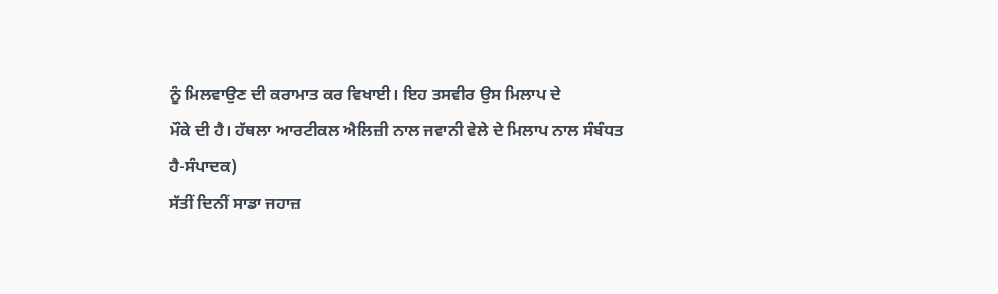ਨੂੰ ਮਿਲਵਾਉਣ ਦੀ ਕਰਾਮਾਤ ਕਰ ਵਿਖਾਈ। ਇਹ ਤਸਵੀਰ ਉਸ ਮਿਲਾਪ ਦੇ
ਮੌਕੇ ਦੀ ਹੈ। ਹੱਥਲਾ ਆਰਟੀਕਲ ਐਲਿਜ਼ੀ ਨਾਲ ਜਵਾਨੀ ਵੇਲੇ ਦੇ ਮਿਲਾਪ ਨਾਲ ਸੰਬੰਧਤ
ਹੈ-ਸੰਪਾਦਕ)
ਸੱਤੀਂ ਦਿਨੀਂ ਸਾਡਾ ਜਹਾਜ਼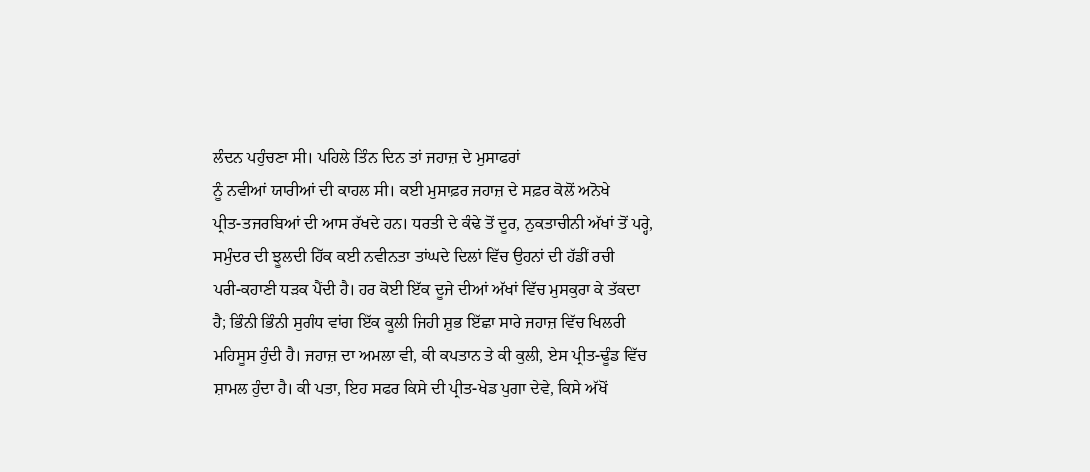ਲੰਦਨ ਪਹੁੰਚਣਾ ਸੀ। ਪਹਿਲੇ ਤਿੰਨ ਦਿਨ ਤਾਂ ਜਹਾਜ਼ ਦੇ ਮੁਸਾਫਰਾਂ
ਨੂੰ ਨਵੀਆਂ ਯਾਰੀਆਂ ਦੀ ਕਾਹਲ ਸੀ। ਕਈ ਮੁਸਾਫ਼ਰ ਜਹਾਜ਼ ਦੇ ਸਫ਼ਰ ਕੋਲੋਂ ਅਨੋਖੇ
ਪ੍ਰੀਤ-ਤਜਰਬਿਆਂ ਦੀ ਆਸ ਰੱਖਦੇ ਹਨ। ਧਰਤੀ ਦੇ ਕੰਢੇ ਤੋਂ ਦੂਰ, ਨੁਕਤਾਚੀਨੀ ਅੱਖਾਂ ਤੋਂ ਪਰ੍ਹੇ,
ਸਮੁੰਦਰ ਦੀ ਝੂਲਦੀ ਹਿੱਕ ਕਈ ਨਵੀਨਤਾ ਤਾਂਘਦੇ ਦਿਲਾਂ ਵਿੱਚ ਉਹਨਾਂ ਦੀ ਹੱਡੀਂ ਰਚੀ
ਪਰੀ-ਕਹਾਣੀ ਧੜਕ ਪੈਂਦੀ ਹੈ। ਹਰ ਕੋਈ ਇੱਕ ਦੂਜੇ ਦੀਆਂ ਅੱਖਾਂ ਵਿੱਚ ਮੁਸਕੁਰਾ ਕੇ ਤੱਕਦਾ
ਹੈ; ਭਿੰਨੀ ਭਿੰਨੀ ਸੁਗੰਧ ਵਾਂਗ ਇੱਕ ਕੂਲੀ ਜਿਹੀ ਸ਼ੁਭ ਇੱਛਾ ਸਾਰੇ ਜਹਾਜ਼ ਵਿੱਚ ਖਿਲਰੀ
ਮਹਿਸੂਸ ਹੁੰਦੀ ਹੈ। ਜਹਾਜ਼ ਦਾ ਅਮਲਾ ਵੀ, ਕੀ ਕਪਤਾਨ ਤੇ ਕੀ ਕੁਲੀ, ਏਸ ਪ੍ਰੀਤ-ਢੂੰਡ ਵਿੱਚ
ਸ਼ਾਮਲ ਹੁੰਦਾ ਹੈ। ਕੀ ਪਤਾ, ਇਹ ਸਫਰ ਕਿਸੇ ਦੀ ਪ੍ਰੀਤ-ਖੇਡ ਪੁਗਾ ਦੇਵੇ, ਕਿਸੇ ਅੱਖੋਂ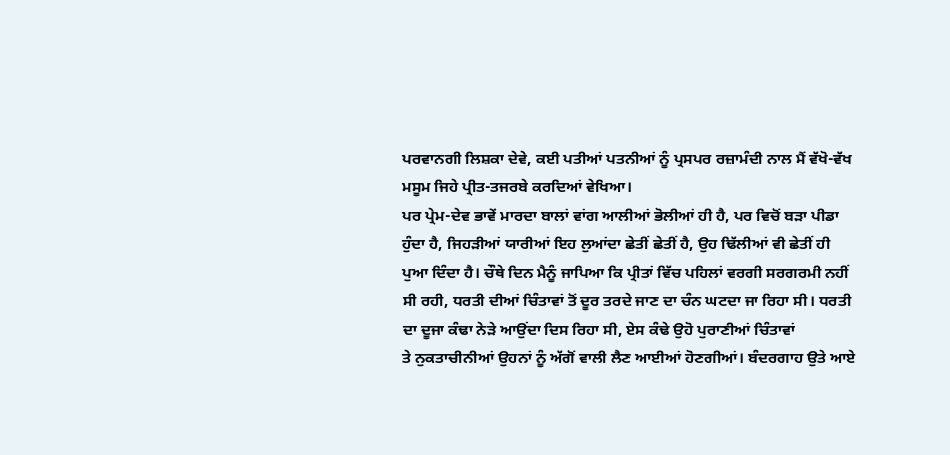ਪਰਵਾਨਗੀ ਲਿਸ਼ਕਾ ਦੇਵੇ, ਕਈ ਪਤੀਆਂ ਪਤਨੀਆਂ ਨੂੰ ਪ੍ਰਸਪਰ ਰਜ਼ਾਮੰਦੀ ਨਾਲ ਮੈਂ ਵੱਖੋ-ਵੱਖ
ਮਸੂਮ ਜਿਹੇ ਪ੍ਰੀਤ-ਤਜਰਬੇ ਕਰਦਿਆਂ ਵੇਖਿਆ।
ਪਰ ਪ੍ਰੇਮ-ਦੇਵ ਭਾਵੇਂ ਮਾਰਦਾ ਬਾਲਾਂ ਵਾਂਗ ਆਲੀਆਂ ਭੋਲੀਆਂ ਹੀ ਹੈ, ਪਰ ਵਿਚੋਂ ਬੜਾ ਪੀਡਾ
ਹੁੰਦਾ ਹੈ, ਜਿਹੜੀਆਂ ਯਾਰੀਆਂ ਇਹ ਲੁਆਂਦਾ ਛੇਤੀਂ ਛੇਤੀਂ ਹੈ, ਉਹ ਢਿੱਲੀਆਂ ਵੀ ਛੇਤੀਂ ਹੀ
ਪੁਆ ਦਿੰਦਾ ਹੈ। ਚੌਥੇ ਦਿਨ ਮੈਨੂੰ ਜਾਪਿਆ ਕਿ ਪ੍ਰੀਤਾਂ ਵਿੱਚ ਪਹਿਲਾਂ ਵਰਗੀ ਸਰਗਰਮੀ ਨਹੀਂ
ਸੀ ਰਹੀ, ਧਰਤੀ ਦੀਆਂ ਚਿੰਤਾਵਾਂ ਤੋਂ ਦੂਰ ਤਰਦੇ ਜਾਣ ਦਾ ਚੰਨ ਘਟਦਾ ਜਾ ਰਿਹਾ ਸੀ। ਧਰਤੀ
ਦਾ ਦੂਜਾ ਕੰਢਾ ਨੇੜੇ ਆਉਂਦਾ ਦਿਸ ਰਿਹਾ ਸੀ, ਏਸ ਕੰਢੇ ਉਹੋ ਪੁਰਾਣੀਆਂ ਚਿੰਤਾਵਾਂ
ਤੇ ਨੁਕਤਾਚੀਨੀਆਂ ਉਹਨਾਂ ਨੂੰ ਅੱਗੋਂ ਵਾਲੀ ਲੈਣ ਆਈਆਂ ਹੋਣਗੀਆਂ। ਬੰਦਰਗਾਹ ਉਤੇ ਆਏ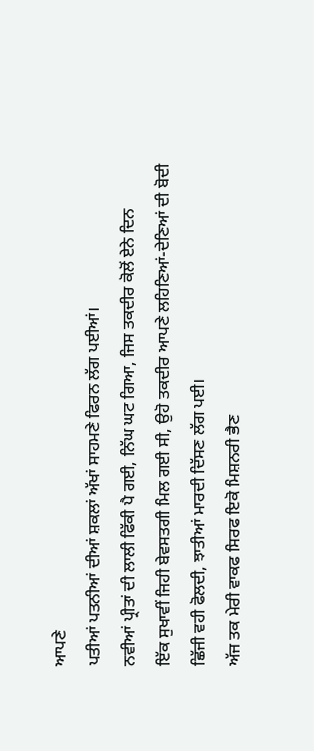ਆਪਣੇ
ਪਤੀਆਂ ਪਤਨੀਆਂ ਦੀਆਂ ਸ਼ਕਲਾਂ ਅੱਖਾਂ ਸਾਹਮਣੇ ਫਿਰਨ ਲੱਗ ਪਈਆਂ।
ਨਵੀਆਂ ਪ੍ਰੀਤਾਂ ਦੀ ਲਾਲੀ ਫਿੱਕੀ ਪੈ ਗਈ, ਨਿੱਘ ਘਟ ਗਿਆ, ਜਿਸ ਤਕਦੀਰ ਕੋਲੋਂ ਏਨੇ ਦਿਨ
ਇੱਕ ਸੁਖਾਵੀਂ ਜਿਹੀ ਬੇਵਸਤਗੀ ਮਿਲ ਗਈ ਸੀ, ਉਹੋ ਤਕਦੀਰ ਆਪਣੇ ਲਹਿਣਿਆਂ-ਦੇਣਿਆਂ ਦੀ ਬੋਦੀ
ਛਿੱਜੀ ਵਹੀ ਫੋਲਦੀ, ਝਾਤੀਆਂ ਮਾਰਦੀ ਦਿੱਸਣ ਲੱਗ ਪਈ।
ਅੱਜ ਤਕ ਮੇਰੀ ਵਾਕਫ ਸਿਰਫ ਇਕੋ ਮਿਸ਼ਨਰੀ ਭੈਣ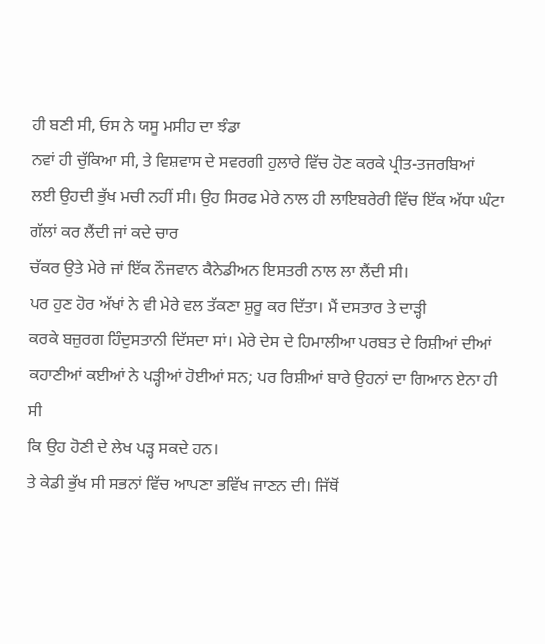ਹੀ ਬਣੀ ਸੀ, ਓਸ ਨੇ ਯਸੂ ਮਸੀਹ ਦਾ ਝੰਡਾ
ਨਵਾਂ ਹੀ ਚੁੱਕਿਆ ਸੀ, ਤੇ ਵਿਸ਼ਵਾਸ ਦੇ ਸਵਰਗੀ ਹੁਲਾਰੇ ਵਿੱਚ ਹੋਣ ਕਰਕੇ ਪ੍ਰੀਤ-ਤਜਰਬਿਆਂ
ਲਈ ਉਹਦੀ ਭੁੱਖ ਮਚੀ ਨਹੀਂ ਸੀ। ਉਹ ਸਿਰਫ ਮੇਰੇ ਨਾਲ ਹੀ ਲਾਇਬਰੇਰੀ ਵਿੱਚ ਇੱਕ ਅੱਧਾ ਘੰਟਾ
ਗੱਲਾਂ ਕਰ ਲੈਂਦੀ ਜਾਂ ਕਦੇ ਚਾਰ
ਚੱਕਰ ਉਤੇ ਮੇਰੇ ਜਾਂ ਇੱਕ ਨੌਜਵਾਨ ਕੈਨੇਡੀਅਨ ਇਸਤਰੀ ਨਾਲ ਲਾ ਲੈਂਦੀ ਸੀ।
ਪਰ ਹੁਣ ਹੋਰ ਅੱਖਾਂ ਨੇ ਵੀ ਮੇਰੇ ਵਲ ਤੱਕਣਾ ਸ਼ੁਰੂ ਕਰ ਦਿੱਤਾ। ਮੈਂ ਦਸਤਾਰ ਤੇ ਦਾੜ੍ਹੀ
ਕਰਕੇ ਬਜ਼ੁਰਗ ਹਿੰਦੁਸਤਾਨੀ ਦਿੱਸਦਾ ਸਾਂ। ਮੇਰੇ ਦੇਸ ਦੇ ਹਿਮਾਲੀਆ ਪਰਬਤ ਦੇ ਰਿਸ਼ੀਆਂ ਦੀਆਂ
ਕਹਾਣੀਆਂ ਕਈਆਂ ਨੇ ਪੜ੍ਹੀਆਂ ਹੋਈਆਂ ਸਨ; ਪਰ ਰਿਸ਼ੀਆਂ ਬਾਰੇ ਉਹਨਾਂ ਦਾ ਗਿਆਨ ਏਨਾ ਹੀ ਸੀ
ਕਿ ਉਹ ਹੋਣੀ ਦੇ ਲੇਖ ਪੜ੍ਹ ਸਕਦੇ ਹਨ।
ਤੇ ਕੇਡੀ ਭੁੱਖ ਸੀ ਸਭਨਾਂ ਵਿੱਚ ਆਪਣਾ ਭਵਿੱਖ ਜਾਣਨ ਦੀ। ਜਿੱਥੋਂ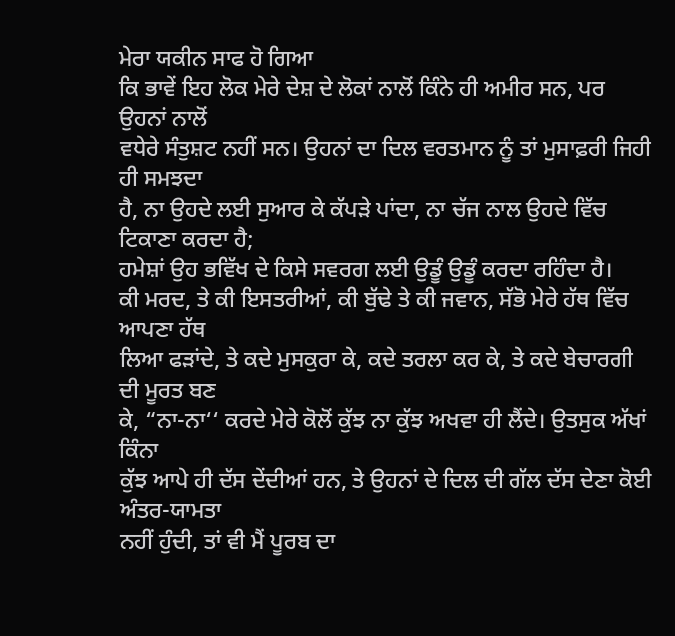ਮੇਰਾ ਯਕੀਨ ਸਾਫ ਹੋ ਗਿਆ
ਕਿ ਭਾਵੇਂ ਇਹ ਲੋਕ ਮੇਰੇ ਦੇਸ਼ ਦੇ ਲੋਕਾਂ ਨਾਲੋਂ ਕਿੰਨੇ ਹੀ ਅਮੀਰ ਸਨ, ਪਰ ਉਹਨਾਂ ਨਾਲੋਂ
ਵਧੇਰੇ ਸੰਤੁਸ਼ਟ ਨਹੀਂ ਸਨ। ਉਹਨਾਂ ਦਾ ਦਿਲ ਵਰਤਮਾਨ ਨੂੰ ਤਾਂ ਮੁਸਾਫ਼ਰੀ ਜਿਹੀ ਹੀ ਸਮਝਦਾ
ਹੈ, ਨਾ ਉਹਦੇ ਲਈ ਸੁਆਰ ਕੇ ਕੱਪੜੇ ਪਾਂਦਾ, ਨਾ ਚੱਜ ਨਾਲ ਉਹਦੇ ਵਿੱਚ ਟਿਕਾਣਾ ਕਰਦਾ ਹੈ;
ਹਮੇਸ਼ਾਂ ਉਹ ਭਵਿੱਖ ਦੇ ਕਿਸੇ ਸਵਰਗ ਲਈ ਉਡੂੰ ਉਡੂੰ ਕਰਦਾ ਰਹਿੰਦਾ ਹੈ।
ਕੀ ਮਰਦ, ਤੇ ਕੀ ਇਸਤਰੀਆਂ, ਕੀ ਬੁੱਢੇ ਤੇ ਕੀ ਜਵਾਨ, ਸੱਭੋ ਮੇਰੇ ਹੱਥ ਵਿੱਚ ਆਪਣਾ ਹੱਥ
ਲਿਆ ਫੜਾਂਦੇ, ਤੇ ਕਦੇ ਮੁਸਕੁਰਾ ਕੇ, ਕਦੇ ਤਰਲਾ ਕਰ ਕੇ, ਤੇ ਕਦੇ ਬੇਚਾਰਗੀ ਦੀ ਮੂਰਤ ਬਣ
ਕੇ, “ਨਾ-ਨਾ‘‘ ਕਰਦੇ ਮੇਰੇ ਕੋਲੋਂ ਕੁੱਝ ਨਾ ਕੁੱਝ ਅਖਵਾ ਹੀ ਲੈਂਦੇ। ਉਤਸੁਕ ਅੱਖਾਂ ਕਿੰਨਾ
ਕੁੱਝ ਆਪੇ ਹੀ ਦੱਸ ਦੇਂਦੀਆਂ ਹਨ, ਤੇ ਉਹਨਾਂ ਦੇ ਦਿਲ ਦੀ ਗੱਲ ਦੱਸ ਦੇਣਾ ਕੋਈ ਅੰਤਰ-ਯਾਮਤਾ
ਨਹੀਂ ਹੁੰਦੀ, ਤਾਂ ਵੀ ਮੈਂ ਪੂਰਬ ਦਾ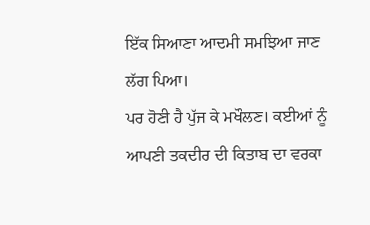ਇੱਕ ਸਿਆਣਾ ਆਦਮੀ ਸਮਝਿਆ ਜਾਣ ਲੱਗ ਪਿਆ।
ਪਰ ਹੋਣੀ ਹੈ ਪੁੱਜ ਕੇ ਮਖੌਲਣ। ਕਈਆਂ ਨੂੰ ਆਪਣੀ ਤਕਦੀਰ ਦੀ ਕਿਤਾਬ ਦਾ ਵਰਕਾ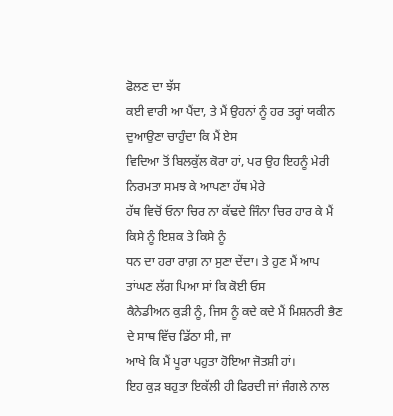ਫੋਲਣ ਦਾ ਝੱਸ
ਕਈ ਵਾਰੀ ਆ ਪੈਂਦਾ, ਤੇ ਮੈਂ ਉਹਨਾਂ ਨੂੰ ਹਰ ਤਰ੍ਹਾਂ ਯਕੀਨ ਦੁਆਉਣਾ ਚਾਹੁੰਦਾ ਕਿ ਮੈਂ ਏਸ
ਵਿਦਿਆ ਤੋਂ ਬਿਲਕੁੱਲ ਕੋਰਾ ਹਾਂ, ਪਰ ਉਹ ਇਹਨੂੰ ਮੇਰੀ ਨਿਰਮਤਾ ਸਮਝ ਕੇ ਆਪਣਾ ਹੱਥ ਮੇਰੇ
ਹੱਥ ਵਿਚੋਂ ਓਨਾ ਚਿਰ ਨਾ ਕੱਢਦੇ ਜਿੰਨਾ ਚਿਰ ਹਾਰ ਕੇ ਮੈਂ ਕਿਸੇ ਨੂੰ ਇਸ਼ਕ ਤੇ ਕਿਸੇ ਨੂੰ
ਧਨ ਦਾ ਹਰਾ ਰਾਗ਼ ਨਾ ਸੁਣਾ ਦੇਂਦਾ। ਤੇ ਹੁਣ ਮੈਂ ਆਪ ਤਾਂਘਣ ਲੱਗ ਪਿਆ ਸਾਂ ਕਿ ਕੋਈ ਓਸ
ਕੈਨੇਡੀਅਨ ਕੁੜੀ ਨੂੰ, ਜਿਸ ਨੂੰ ਕਦੇ ਕਦੇ ਮੈਂ ਮਿਸ਼ਨਰੀ ਭੈਣ ਦੇ ਸਾਥ ਵਿੱਚ ਡਿੱਠਾ ਸੀ, ਜਾ
ਆਖੇ ਕਿ ਮੈਂ ਪੂਰਾ ਪਹੁਤਾ ਹੋਇਆ ਜੋਤਸ਼ੀ ਹਾਂ।
ਇਹ ਕੁੜ ਬਹੁਤਾ ਇਕੱਲੀ ਹੀ ਫਿਰਦੀ ਜਾਂ ਜੰਗਲੇ ਨਾਲ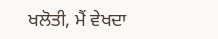ਖਲੋਤੀ, ਮੈਂ ਵੇਖਦਾ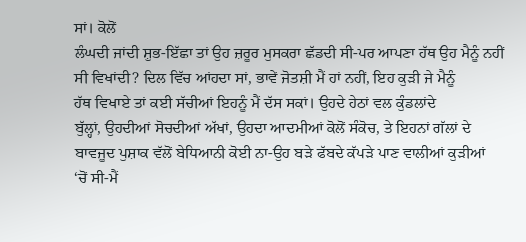ਸਾਂ। ਕੋਲੋਂ
ਲੰਘਦੀ ਜਾਂਦੀ ਸ਼ੁਭ-ਇੱਛਾ ਤਾਂ ਉਹ ਜ਼ਰੂਰ ਮੁਸਕਰਾ ਛੱਡਦੀ ਸੀ-ਪਰ ਆਪਣਾ ਹੱਥ ਉਹ ਮੈਨੂੰ ਨਹੀਂ
ਸੀ ਵਿਖਾਂਦੀ? ਦਿਲ ਵਿੱਚ ਆਂਹਦਾ ਸਾਂ, ਭਾਵੇਂ ਜੋਤਸ਼ੀ ਮੈਂ ਹਾਂ ਨਹੀਂ, ਇਹ ਕੁੜੀ ਜੇ ਮੈਨੂੰ
ਹੱਥ ਵਿਖਾਏ ਤਾਂ ਕਈ ਸੱਚੀਆਂ ਇਹਨੂੰ ਮੈਂ ਦੱਸ ਸਕਾਂ। ਉਹਦੇ ਹੇਠਾਂ ਵਲ ਕੁੰਡਲਾਂਦੇ
ਬੁੱਲ੍ਹਾਂ, ਉਹਦੀਆਂ ਸੋਚਦੀਆਂ ਅੱਖਾਂ, ਉਹਦਾ ਆਦਮੀਆਂ ਕੋਲੋਂ ਸੰਕੋਚ, ਤੇ ਇਹਨਾਂ ਗੱਲਾਂ ਦੇ
ਬਾਵਜੂਦ ਪੁਸ਼ਾਕ ਵੱਲੋਂ ਬੇਧਿਆਨੀ ਕੋਈ ਨਾ-ਉਹ ਬੜੇ ਫੱਬਦੇ ਕੱਪੜੇ ਪਾਣ ਵਾਲੀਆਂ ਕੁੜੀਆਂ
‘ਚੋਂ ਸੀ-ਮੈਂ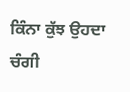ਕਿੰਨਾ ਕੁੱਝ ਉਹਦਾ ਚੰਗੀ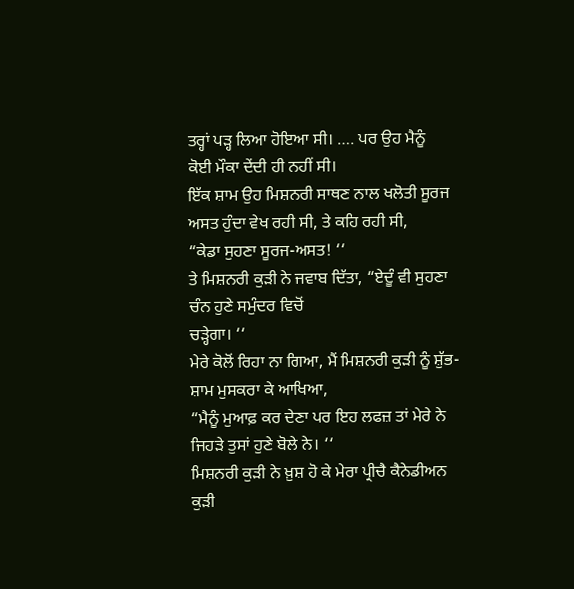ਤਰ੍ਹਾਂ ਪੜ੍ਹ ਲਿਆ ਹੋਇਆ ਸੀ। …. ਪਰ ਉਹ ਮੈਨੂੰ
ਕੋਈ ਮੌਕਾ ਦੇਂਦੀ ਹੀ ਨਹੀਂ ਸੀ।
ਇੱਕ ਸ਼ਾਮ ਉਹ ਮਿਸ਼ਨਰੀ ਸਾਥਣ ਨਾਲ ਖਲੋਤੀ ਸੂਰਜ ਅਸਤ ਹੁੰਦਾ ਵੇਖ ਰਹੀ ਸੀ, ਤੇ ਕਹਿ ਰਹੀ ਸੀ,
“ਕੇਡਾ ਸੁਹਣਾ ਸੂਰਜ-ਅਸਤ! ‘‘
ਤੇ ਮਿਸ਼ਨਰੀ ਕੁੜੀ ਨੇ ਜਵਾਬ ਦਿੱਤਾ, “ਏਦੂੰ ਵੀ ਸੁਹਣਾ ਚੰਨ ਹੁਣੇ ਸਮੁੰਦਰ ਵਿਚੋਂ
ਚੜ੍ਹੇਗਾ। ‘‘
ਮੇਰੇ ਕੋਲੋਂ ਰਿਹਾ ਨਾ ਗਿਆ, ਮੈਂ ਮਿਸ਼ਨਰੀ ਕੁੜੀ ਨੂੰ ਸ਼ੁੱਭ-ਸ਼ਾਮ ਮੁਸਕਰਾ ਕੇ ਆਖਿਆ,
“ਮੈਨੂੰ ਮੁਆਫ਼ ਕਰ ਦੇਣਾ ਪਰ ਇਹ ਲਫਜ਼ ਤਾਂ ਮੇਰੇ ਨੇ ਜਿਹੜੇ ਤੁਸਾਂ ਹੁਣੇ ਬੋਲੇ ਨੇ। ‘‘
ਮਿਸ਼ਨਰੀ ਕੁੜੀ ਨੇ ਖ਼ੁਸ਼ ਹੋ ਕੇ ਮੇਰਾ ਪ੍ਰੀਚੈ ਕੈਨੇਡੀਅਨ ਕੁੜੀ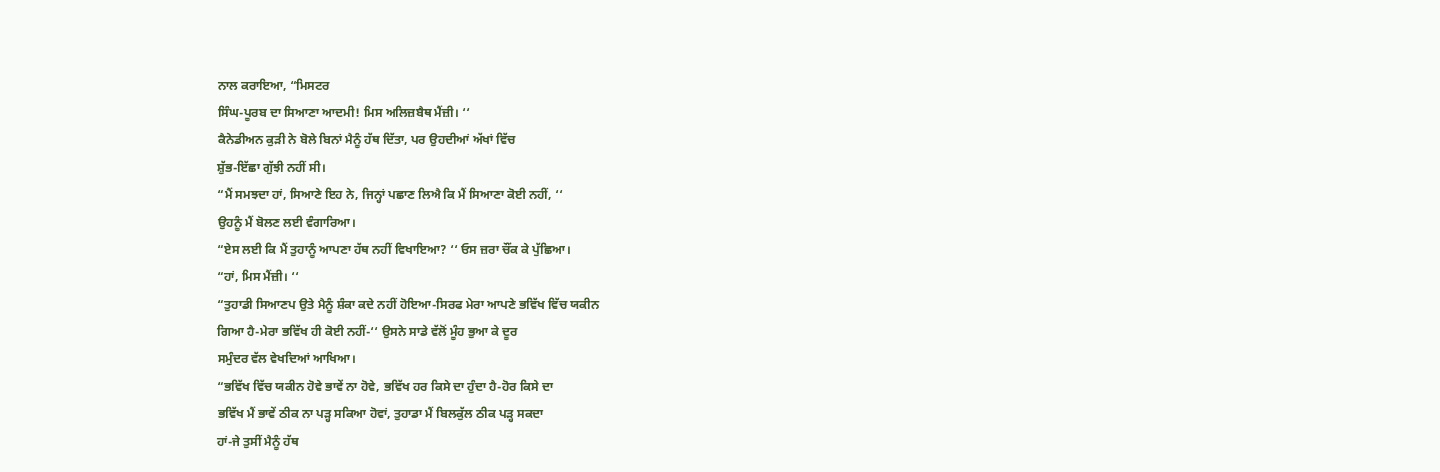ਨਾਲ ਕਰਾਇਆ, “ਮਿਸਟਰ
ਸਿੰਘ-ਪੂਰਬ ਦਾ ਸਿਆਣਾ ਆਦਮੀ! ਮਿਸ ਅਲਿਜ਼ਬੈਥ ਮੈਂਜ਼ੀ। ‘‘
ਕੈਨੇਡੀਅਨ ਕੁੜੀ ਨੇ ਬੋਲੇ ਬਿਨਾਂ ਮੈਨੂੰ ਹੱਥ ਦਿੱਤਾ, ਪਰ ਉਹਦੀਆਂ ਅੱਖਾਂ ਵਿੱਚ
ਸ਼ੁੱਭ-ਇੱਛਾ ਗੁੱਝੀ ਨਹੀਂ ਸੀ।
“ਮੈਂ ਸਮਝਦਾ ਹਾਂ, ਸਿਆਣੇ ਇਹ ਨੇ, ਜਿਨ੍ਹਾਂ ਪਛਾਣ ਲਿਐ ਕਿ ਮੈਂ ਸਿਆਣਾ ਕੋਈ ਨਹੀਂ, ‘‘
ਉਹਨੂੰ ਮੈਂ ਬੋਲਣ ਲਈ ਵੰਗਾਰਿਆ।
“ਏਸ ਲਈ ਕਿ ਮੈਂ ਤੁਹਾਨੂੰ ਆਪਣਾ ਹੱਥ ਨਹੀਂ ਵਿਖਾਇਆ? ‘‘ ਓਸ ਜ਼ਰਾ ਚੌਂਕ ਕੇ ਪੁੱਛਿਆ।
“ਹਾਂ, ਮਿਸ ਮੈਂਜ਼ੀ। ‘‘
“ਤੁਹਾਡੀ ਸਿਆਣਪ ਉਤੇ ਮੈਨੂੰ ਸ਼ੰਕਾ ਕਦੇ ਨਹੀਂ ਹੋਇਆ-ਸਿਰਫ ਮੇਰਾ ਆਪਣੇ ਭਵਿੱਖ ਵਿੱਚ ਯਕੀਨ
ਗਿਆ ਹੈ-ਮੇਰਾ ਭਵਿੱਖ ਹੀ ਕੋਈ ਨਹੀਂ-‘‘ ਉਸਨੇ ਸਾਡੇ ਵੱਲੋਂ ਮੂੰਹ ਭੁਆ ਕੇ ਦੂਰ
ਸਮੁੰਦਰ ਵੱਲ ਵੇਖਦਿਆਂ ਆਖਿਆ।
“ਭਵਿੱਖ ਵਿੱਚ ਯਕੀਨ ਹੋਵੇ ਭਾਵੇਂ ਨਾ ਹੋਵੇ, ਭਵਿੱਖ ਹਰ ਕਿਸੇ ਦਾ ਹੁੰਦਾ ਹੈ-ਹੋਰ ਕਿਸੇ ਦਾ
ਭਵਿੱਖ ਮੈਂ ਭਾਵੇਂ ਠੀਕ ਨਾ ਪੜ੍ਹ ਸਕਿਆ ਹੋਵਾਂ, ਤੁਹਾਡਾ ਮੈਂ ਬਿਲਕੁੱਲ ਠੀਕ ਪੜ੍ਹ ਸਕਦਾ
ਹਾਂ-ਜੇ ਤੁਸੀਂ ਮੈਨੂੰ ਹੱਥ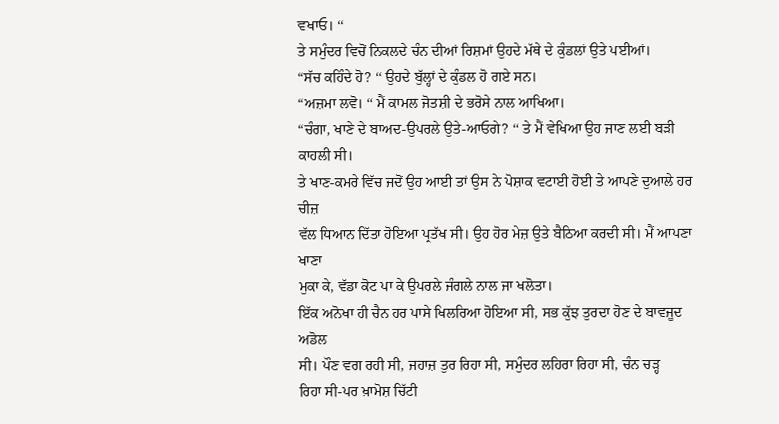ਵਖਾਓ। ‘‘
ਤੇ ਸਮੁੰਦਰ ਵਿਚੋਂ ਨਿਕਲਦੇ ਚੰਨ ਦੀਆਂ ਰਿਸ਼ਮਾਂ ਉਹਦੇ ਮੱਥੇ ਦੇ ਕੁੰਡਲਾਂ ਉਤੇ ਪਈਆਂ।
“ਸੱਚ ਕਹਿੰਦੇ ਹੋ? ‘‘ ਉਹਦੇ ਬੁੱਲ੍ਹਾਂ ਦੇ ਕੁੰਡਲ ਹੋ ਗਏ ਸਨ।
“ਅਜ਼ਮਾ ਲਵੋ। ‘‘ ਮੈਂ ਕਾਮਲ ਜੋਤਸ਼ੀ ਦੇ ਭਰੋਸੇ ਨਾਲ ਆਖਿਆ।
“ਚੰਗਾ, ਖਾਣੇ ਦੇ ਬਾਅਦ-ਉਪਰਲੇ ਉਤੇ-ਆਓਗੇ? ‘‘ ਤੇ ਮੈਂ ਵੇਖਿਆ ਉਹ ਜਾਣ ਲਈ ਬੜੀ
ਕਾਹਲੀ ਸੀ।
ਤੇ ਖਾਣ-ਕਮਰੇ ਵਿੱਚ ਜਦੋਂ ਉਹ ਆਈ ਤਾਂ ਉਸ ਨੇ ਪੋਸ਼ਾਕ ਵਟਾਈ ਹੋਈ ਤੇ ਆਪਣੇ ਦੁਆਲੇ ਹਰ ਚੀਜ਼
ਵੱਲ ਧਿਆਨ ਦਿੱਤਾ ਹੋਇਆ ਪ੍ਰਤੱਖ ਸੀ। ਉਹ ਹੋਰ ਮੇਜ਼ ਉਤੇ ਬੈਠਿਆ ਕਰਦੀ ਸੀ। ਮੈਂ ਆਪਣਾ ਖਾਣਾ
ਮੁਕਾ ਕੇ, ਵੱਡਾ ਕੋਟ ਪਾ ਕੇ ਉਪਰਲੇ ਜੰਗਲੇ ਨਾਲ ਜਾ ਖਲੋਤਾ।
ਇੱਕ ਅਨੋਖਾ ਹੀ ਚੈਨ ਹਰ ਪਾਸੇ ਖਿਲਰਿਆ ਹੋਇਆ ਸੀ, ਸਭ ਕੁੱਝ ਤੁਰਦਾ ਹੋਣ ਦੇ ਬਾਵਜੂਦ ਅਡੋਲ
ਸੀ। ਪੌਣ ਵਗ ਰਹੀ ਸੀ, ਜਹਾਜ਼ ਤੁਰ ਰਿਹਾ ਸੀ, ਸਮੁੰਦਰ ਲਹਿਰਾ ਰਿਹਾ ਸੀ, ਚੰਨ ਚੜ੍ਹ
ਰਿਹਾ ਸੀ-ਪਰ ਖ਼ਾਮੋਸ਼ ਚਿੱਟੀ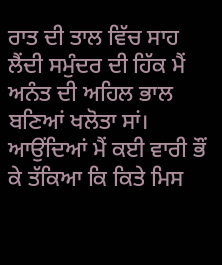ਰਾਤ ਦੀ ਤਾਲ ਵਿੱਚ ਸਾਹ ਲੈਂਦੀ ਸਮੁੰਦਰ ਦੀ ਹਿੱਕ ਮੈਂ
ਅਨੰਤ ਦੀ ਅਹਿਲ ਭਾਲ ਬਣਿਆਂ ਖਲੋਤਾ ਸਾਂ।
ਆਉਂਦਿਆਂ ਮੈਂ ਕਈ ਵਾਰੀ ਭੌਂ ਕੇ ਤੱਕਿਆ ਕਿ ਕਿਤੇ ਮਿਸ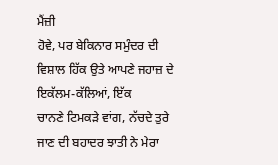ਮੈਂਜ਼ੀ
ਹੋਵੇ, ਪਰ ਬੇਕਿਨਾਰ ਸਮੁੰਦਰ ਦੀ ਵਿਸ਼ਾਲ ਹਿੱਕ ਉਤੇ ਆਪਣੇ ਜਹਾਜ਼ ਦੇ ਇਕੱਲਮ-ਕੱਲਿਆਂ, ਇੱਕ
ਚਾਨਣੇ ਟਿਮਕੜੇ ਵਾਂਗ, ਨੱਚਦੇ ਤੁਰੇ ਜਾਣ ਦੀ ਬਹਾਦਰ ਝਾਤੀ ਨੇ ਮੇਰਾ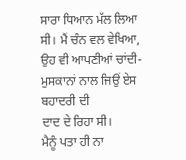ਸਾਰਾ ਧਿਆਨ ਮੱਲ ਲਿਆ
ਸੀ। ਮੈਂ ਚੰਨ ਵਲ ਵੇਖਿਆ, ਉਹ ਵੀ ਆਪਣੀਆਂ ਚਾਂਦੀ-ਮੁਸਕਾਨਾਂ ਨਾਲ ਜਿਉਂ ਏਸ ਬਹਾਦਰੀ ਦੀ
ਦਾਦ ਦੇ ਰਿਹਾ ਸੀ।
ਮੈਨੂੰ ਪਤਾ ਹੀ ਨਾ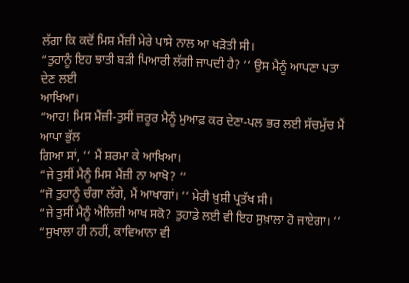ਲੱਗਾ ਕਿ ਕਦੋਂ ਮਿਸ਼ ਮੈਂਜ਼ੀ ਮੇਰੇ ਪਾਸੇ ਨਾਲ ਆ ਖੜੋਤੀ ਸੀ।
“ਤੁਹਾਨੂੰ ਇਹ ਝਾਤੀ ਬੜੀ ਪਿਆਰੀ ਲੱਗੀ ਜਾਪਦੀ ਹੈ? ‘‘ ਉਸ ਮੈਨੂੰ ਆਪਣਾ ਪਤਾ ਦੇਣ ਲਈ
ਆਖਿਆ।
“ਆਹ! ਮਿਸ ਮੈਂਜ਼ੀ-ਤੁਸੀਂ ਜ਼ਰੂਰ ਮੈਨੂੰ ਮੁਆਫ਼ ਕਰ ਦੇਣਾ-ਪਲ ਭਰ ਲਈ ਸੱਚਮੁੱਚ ਮੈਂ ਆਪਾ ਭੁੱਲ
ਗਿਆ ਸਾਂ, ‘‘ ਮੈਂ ਸ਼ਰਮਾ ਕੇ ਆਖਿਆ।
“ਜੇ ਤੁਸੀਂ ਮੈਨੂੰ ਮਿਸ ਮੈਂਜ਼ੀ ਨਾ ਆਖੋ? ‘‘
“ਜੋ ਤੁਹਾਨੂੰ ਚੰਗਾ ਲੱਗੇ, ਮੈਂ ਆਖਾਗਾਂ। ‘‘ ਮੇਰੀ ਖ਼ੁਸ਼ੀ ਪ੍ਰਤੱਖ ਸੀ।
“ਜੇ ਤੁਸੀਂ ਮੈਨੂੰ ਐਲਿਜ਼ੀ ਆਖ ਸਕੋ? ਤੁਹਾਡੇ ਲਈ ਵੀ ਇਹ ਸੁਖ਼ਾਲਾ ਹੋ ਜਾਏਗਾ। ‘‘
“ਸੁਖਾਲਾ ਹੀ ਨਹੀਂ, ਕਾਵਿਆਨਾ ਵੀ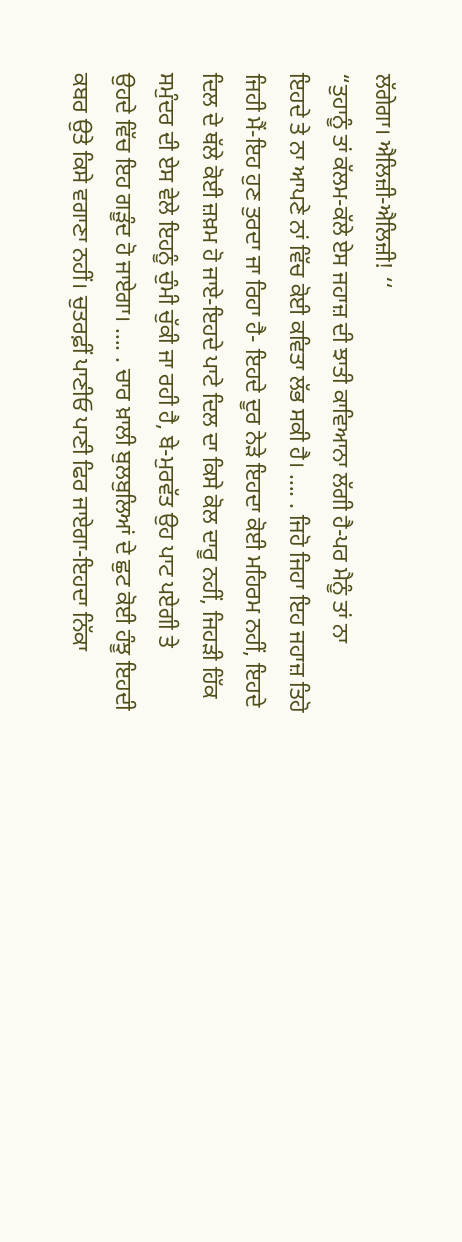ਲੱਗੇਗਾ। ਐਲਿਜ਼ੀ-ਐਲਿਜ਼ੀ! ‘‘
“ਤੁਹਾਨੂੰ ਤਾਂ ਕੱਲਮ-ਕੱਲੇ ਏਸ ਜਹਾਜ਼ ਦੀ ਝਾਤੀ ਕਾਵਿਆਨਾ ਲੱਗੀ ਹੈ-ਪਰ ਮੈਨੂੰ ਤਾਂ ਨਾ
ਇਹਦੇ ਤੇ ਨਾ ਆਪਣੇ ਨਾਂ ਵਿੱਚ ਕੋਈ ਕਵਿਤਾ ਲੱਭ ਸਕੀ ਹੈ। …. . ਜਿਹੋ ਜਿਹਾ ਇਹ ਜਹਾਜ਼ ਤਿਹੋ
ਜਿਹੀ ਮੈਂ-ਇਹ ਹੁਣ ਤੁਰਦਾ ਜਾ ਰਿਹਾ ਹੈ- ਇਹਦੇ ਦੂਰ ਨੇੜੇ ਇਹਦਾ ਕੋਈ ਮਹਿਰਮ ਨਹੀਂ, ਇਹਦੇ
ਦਿਲ ਦੇ ਥੱਲੇ ਕੋਈ ਜ਼ਖ਼ਮ ਹੋ ਜਾਏ-ਇਹਦੇ ਪਾਟੇ ਦਿਲ ਦਾ ਕਿਸੇ ਕੋਲ ਦਾਰੂ ਨਹੀਂ, ਜਿਹੜੀ ਹਿੱਕ
ਸਮੁੰਦਰ ਦੀ ਏਸ ਵੇਲੇ ਇਹਨੂੰ ਚੁੰਮੀ ਚੁੱਕੀ ਜਾ ਰਹੀ ਹੈ, ਬੇ-ਮੁਰਵੱਤ ਉਹ ਪਾਟ ਪਏਗੀ ਤੇ
ਉਹਦੇ ਵਿੱਚ ਇਹ ਗੜੂੰਦ ਹੋ ਜਾਏਗਾ। …. . ਚਾਰ ਖ਼ਾਲੀ ਬੁਲਬੁਲਿਆਂ ਦੇ ਛੁਟ ਕੋਈ ਹੰਝੂ ਇਹਦੀ
ਕਬਰ ਉਤੇ ਕਿਸੇ ਵਗਾਣਾ ਨਹੀਂ। ਚੁਤਰਫ਼ੀਂ ਪਾਣੀਓ ਪਾਣੀ ਫਿਰ ਜਾਏਗਾ-ਇਹਦਾ ਨਿੱਕਾ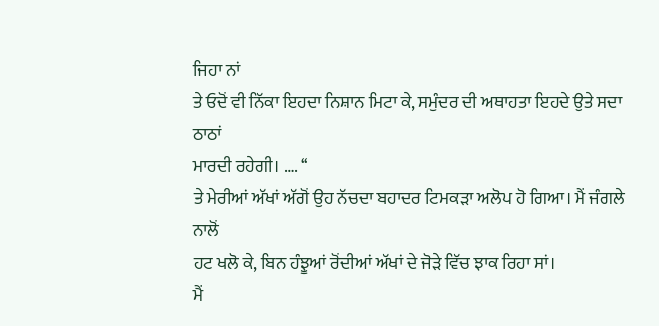ਜਿਹਾ ਨਾਂ
ਤੇ ਓਦੋਂ ਵੀ ਨਿੱਕਾ ਇਹਦਾ ਨਿਸ਼ਾਨ ਮਿਟਾ ਕੇ, ਸਮੁੰਦਰ ਦੀ ਅਥਾਹਤਾ ਇਹਦੇ ਉਤੇ ਸਦਾ ਠਾਠਾਂ
ਮਾਰਦੀ ਰਹੇਗੀ। …. ‘‘
ਤੇ ਮੇਰੀਆਂ ਅੱਖਾਂ ਅੱਗੋਂ ਉਹ ਨੱਚਦਾ ਬਹਾਦਰ ਟਿਮਕੜਾ ਅਲੋਪ ਹੋ ਗਿਆ। ਮੈਂ ਜੰਗਲੇ ਨਾਲੋਂ
ਹਟ ਖਲੋ ਕੇ, ਬਿਨ ਹੰਝੂਆਂ ਰੋਂਦੀਆਂ ਅੱਖਾਂ ਦੇ ਜੋੜੇ ਵਿੱਚ ਝਾਕ ਰਿਹਾ ਸਾਂ।
ਮੈਂ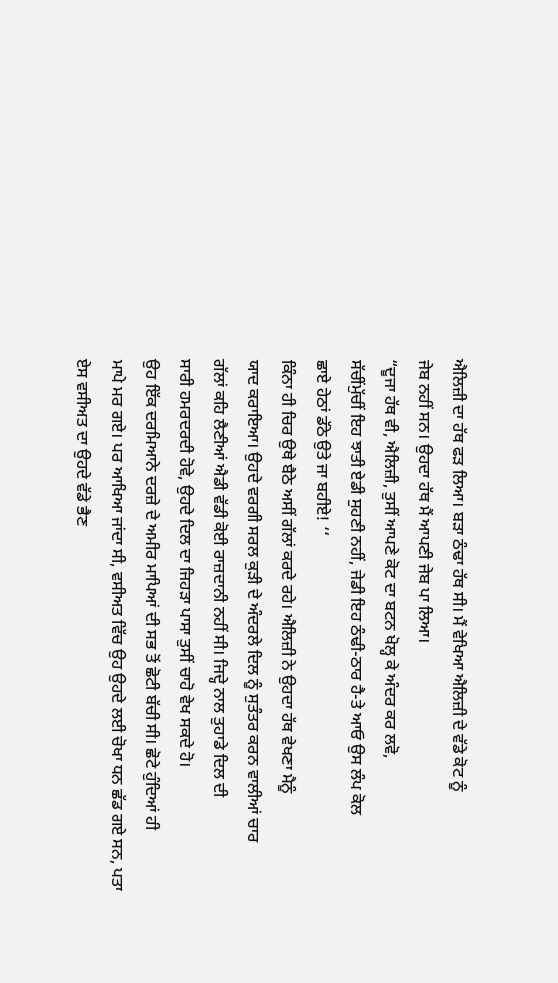ਐਲਿਜ਼ੀ ਦਾ ਹੱਥ ਫੜ ਲਿਆ। ਬੜਾ ਠੰਢਾ ਹੱਥ ਸੀ। ਮੈਂ ਵੇਖਿਆ ਐਲਿਜ਼ੀ ਦੇ ਵੱਡੇ ਕੋਟ ਨੂੰ
ਜੇਬ ਨਹੀਂ ਸਨ। ਉਹਦਾ ਹੱਥ ਮੈਂ ਆਪਣੀ ਜੇਬ ਪਾ ਲਿਆ।
“ਦੂਜਾ ਹੱਥ ਵੀ, ਐਲਿਜ਼ੀ, ਤੁਸੀਂ ਆਪਣੇ ਕੋਟ ਦਾ ਬਟਨ ਖੋਲ੍ਹ ਕੇ ਅੰਦਰ ਕਰ ਲਵੋ,
ਸੱਚੀਂਮੁੱਚੀਂ ਇਹ ਝਾਤੀ ਏਡੀ ਸੁਹਣੀ ਨਹੀਂ, ਜੇਡੀ ਇਹ ਠੰਢੀ-ਠਾਰ ਹੈ-ਤੇ ਆਓ ਉਸ ਲੰਪ ਕੋਲ
ਛਾਏ ਹੇਠਾਂ ਡੱਠੇ ਉਤੇ ਜਾ ਬਹੀਏ! ‘‘
ਕਿੰਨਾ ਹੀ ਚਿਰ ਉਥੇ ਬੈਠੇ ਅਸੀਂ ਗੱਲਾਂ ਕਰਦੇ ਰਹੇ। ਐਲਿਜ਼ੀ ਨੇ ਉਹਦਾ ਹੱਥ ਵੇਖਣਾ ਮੈਨੂੰ
ਯਾਦ ਕਰਾਇਆ। ਉਹਦੇ ਵਰਗੀ ਸਰਲ ਕੁੜੀ ਦੇ ਅੰਦਰਲੇ ਦਿਲ ਨੂੰ ਸੁਤੰਤਰ ਕਰਨ ਵਾਲੀਆਂ ਚਾਰ
ਗੱਲਾਂ ਕਹਿ ਲੈਣੀਆਂ ਐਡੀ ਵੱਡੀ ਕੋਈ ਰਾਜ਼ਦਾਨੀ ਨਹੀਂ ਸੀ। ਜਿਦ੍ਹੇ ਨਾਲ ਤੁਹਾਡੇ ਦਿਲ ਦੀ
ਸਾਰੀ ਹਮਰਦਰਦੀ ਹੋਵੇ, ਉਹਦੇ ਦਿਲ ਦਾ ਜਿਹੜਾ ਪਾਸਾ ਤੁਸੀਂ ਚਾਹੋ ਵੇਖ ਸਕਦੇ ਹੋ।
ਉਹ ਇੱਕ ਦਰਮਿਆਨੇ ਦਰਜ਼ੇ ਦੇ ਅਮੀਰ ਮਾਪਿਆਂ ਦੀ ਸਭ ਤੋਂ ਛੋਟੀ ਬੱਚੀ ਸੀ। ਛੋਟੇ ਹੁੰਦਿਆਂ ਹੀ
ਮਾਪੇ ਮਰ ਗਏ। ਪਰ ਆਖਿਆ ਜਾਂਦਾ ਸੀ, ਵਸੀਅਤ ਵਿੱਚ ਉਹ ਉਹਦੇ ਲਈ ਚੋਖਾ ਧਨ ਛੱਡ ਗਏ ਸਨ, ਪਤਾ
ਏਸ ਵਸੀਅਤ ਦਾ ਉਹਦੇ ਵੱਡੇ ਭੈਣ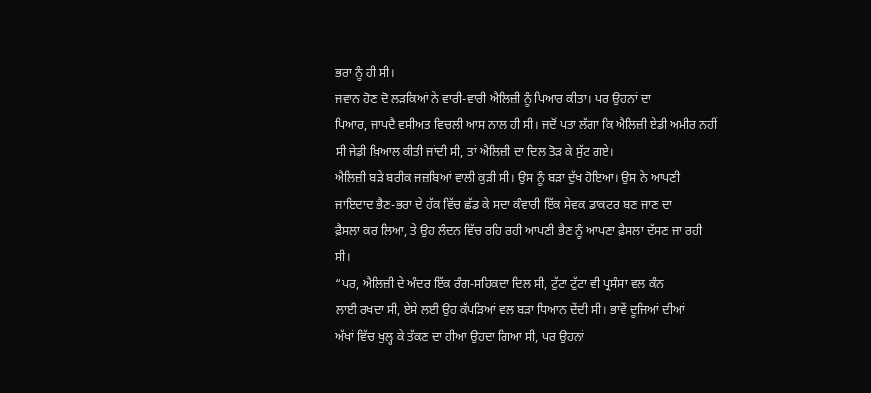ਭਰਾ ਨੂੰ ਹੀ ਸੀ।
ਜਵਾਨ ਹੋਣ ਦੋ ਲੜਕਿਆਂ ਨੇ ਵਾਰੀ-ਵਾਰੀ ਐਲਿਜ਼ੀ ਨੂੰ ਪਿਆਰ ਕੀਤਾ। ਪਰ ਉਹਨਾਂ ਦਾ
ਪਿਆਰ, ਜਾਪਦੈ ਵਸੀਅਤ ਵਿਚਲੀ ਆਸ ਨਾਲ ਹੀ ਸੀ। ਜਦੋਂ ਪਤਾ ਲੱਗਾ ਕਿ ਐਲਿਜ਼ੀ ਏਡੀ ਅਮੀਰ ਨਹੀਂ
ਸੀ ਜੇਡੀ ਖ਼ਿਆਲ ਕੀਤੀ ਜਾਂਦੀ ਸੀ, ਤਾਂ ਐਲਿਜ਼ੀ ਦਾ ਦਿਲ ਤੋੜ ਕੇ ਸੁੱਟ ਗਏ।
ਐਲਿਜ਼ੀ ਬੜੇ ਬਰੀਕ ਜਜ਼ਬਿਆਂ ਵਾਲੀ ਕੁੜੀ ਸੀ। ਉਸ ਨੂੰ ਬੜਾ ਦੁੱਖ ਹੋਇਆ। ਉਸ ਨੇ ਆਪਣੀ
ਜਾਇਦਾਦ ਭੈਣ-ਭਰਾ ਦੇ ਹੱਕ ਵਿੱਚ ਛੱਡ ਕੇ ਸਦਾ ਕੰਵਾਰੀ ਇੱਕ ਸੇਵਕ ਡਾਕਟਰ ਬਣ ਜਾਣ ਦਾ
ਫ਼ੈਸਲਾ ਕਰ ਲਿਆ, ਤੇ ਉਹ ਲੰਦਨ ਵਿੱਚ ਰਹਿ ਰਹੀ ਆਪਣੀ ਭੈਣ ਨੂੰ ਆਪਣਾ ਫ਼ੈਸਲਾ ਦੱਸਣ ਜਾ ਰਹੀ
ਸੀ।
“ਪਰ, ਐਲਿਜ਼ੀ ਦੇ ਅੰਦਰ ਇੱਕ ਰੰਗ-ਸਹਿਕਦਾ ਦਿਲ ਸੀ, ਟੁੱਟਾ ਟੁੱਟਾ ਵੀ ਪ੍ਰਸੰਸਾ ਵਲ ਕੰਨ
ਲਾਈ ਰਖਦਾ ਸੀ, ਏਸੇ ਲਈ ਉਹ ਕੱਪੜਿਆਂ ਵਲ ਬੜਾ ਧਿਆਨ ਦੇਂਦੀ ਸੀ। ਭਾਵੇਂ ਦੂਜਿਆਂ ਦੀਆਂ
ਅੱਖਾਂ ਵਿੱਚ ਖੁਲ੍ਹ ਕੇ ਤੱਕਣ ਦਾ ਹੀਆ ਉਹਦਾ ਗਿਆ ਸੀ, ਪਰ ਉਹਨਾਂ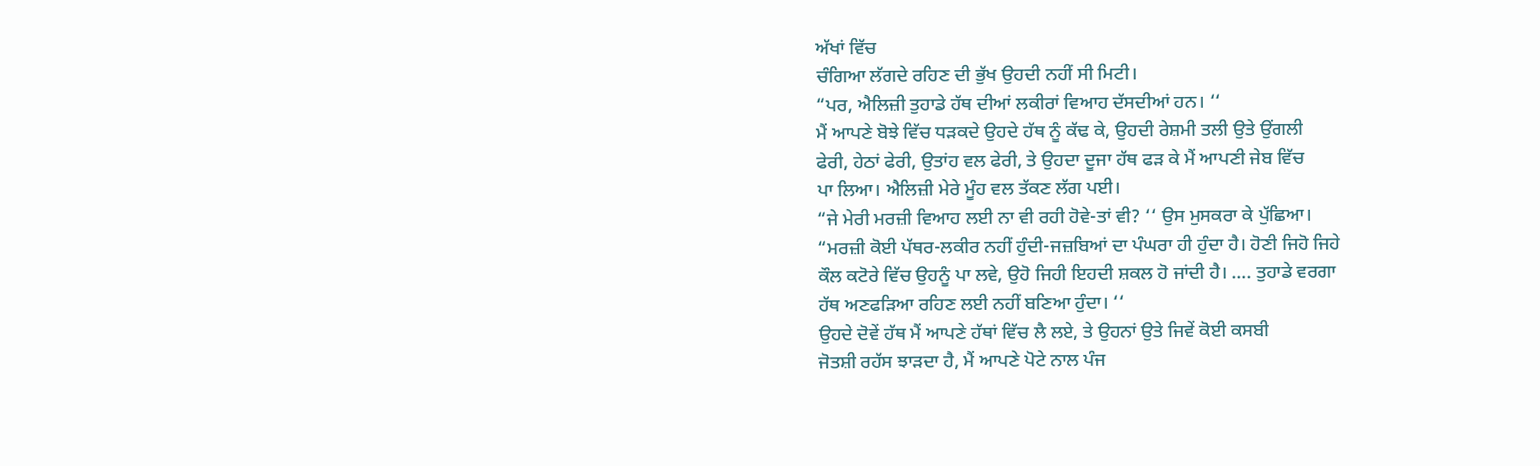ਅੱਖਾਂ ਵਿੱਚ
ਚੰਗਿਆ ਲੱਗਦੇ ਰਹਿਣ ਦੀ ਭੁੱਖ ਉਹਦੀ ਨਹੀਂ ਸੀ ਮਿਟੀ।
“ਪਰ, ਐਲਿਜ਼ੀ ਤੁਹਾਡੇ ਹੱਥ ਦੀਆਂ ਲਕੀਰਾਂ ਵਿਆਹ ਦੱਸਦੀਆਂ ਹਨ। ‘‘
ਮੈਂ ਆਪਣੇ ਬੋਝੇ ਵਿੱਚ ਧੜਕਦੇ ਉਹਦੇ ਹੱਥ ਨੂੰ ਕੱਢ ਕੇ, ਉਹਦੀ ਰੇਸ਼ਮੀ ਤਲੀ ਉਤੇ ਉਂਗਲੀ
ਫੇਰੀ, ਹੇਠਾਂ ਫੇਰੀ, ਉਤਾਂਹ ਵਲ ਫੇਰੀ, ਤੇ ਉਹਦਾ ਦੂਜਾ ਹੱਥ ਫੜ ਕੇ ਮੈਂ ਆਪਣੀ ਜੇਬ ਵਿੱਚ
ਪਾ ਲਿਆ। ਐਲਿਜ਼ੀ ਮੇਰੇ ਮੂੰਹ ਵਲ ਤੱਕਣ ਲੱਗ ਪਈ।
“ਜੇ ਮੇਰੀ ਮਰਜ਼ੀ ਵਿਆਹ ਲਈ ਨਾ ਵੀ ਰਹੀ ਹੋਵੇ-ਤਾਂ ਵੀ? ‘‘ ਉਸ ਮੁਸਕਰਾ ਕੇ ਪੁੱਛਿਆ।
“ਮਰਜ਼ੀ ਕੋਈ ਪੱਥਰ-ਲਕੀਰ ਨਹੀਂ ਹੁੰਦੀ-ਜਜ਼ਬਿਆਂ ਦਾ ਪੰਘਰਾ ਹੀ ਹੁੰਦਾ ਹੈ। ਹੋਣੀ ਜਿਹੋ ਜਿਹੇ
ਕੌਲ ਕਟੋਰੇ ਵਿੱਚ ਉਹਨੂੰ ਪਾ ਲਵੇ, ਉਹੋ ਜਿਹੀ ਇਹਦੀ ਸ਼ਕਲ ਹੋ ਜਾਂਦੀ ਹੈ। …. ਤੁਹਾਡੇ ਵਰਗਾ
ਹੱਥ ਅਣਫੜਿਆ ਰਹਿਣ ਲਈ ਨਹੀਂ ਬਣਿਆ ਹੁੰਦਾ। ‘‘
ਉਹਦੇ ਦੋਵੇਂ ਹੱਥ ਮੈਂ ਆਪਣੇ ਹੱਥਾਂ ਵਿੱਚ ਲੈ ਲਏ, ਤੇ ਉਹਨਾਂ ਉਤੇ ਜਿਵੇਂ ਕੋਈ ਕਸਬੀ
ਜੋਤਸ਼ੀ ਰਹੱਸ ਝਾੜਦਾ ਹੈ, ਮੈਂ ਆਪਣੇ ਪੋਟੇ ਨਾਲ ਪੰਜ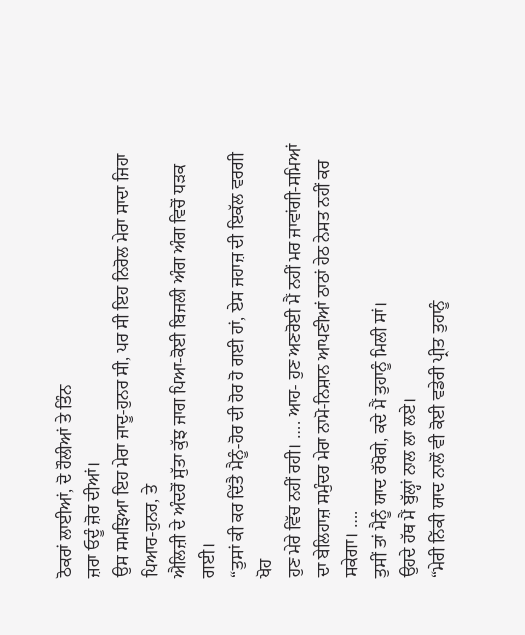ਠੋਕਰਾਂ ਲਾਈਆਂ, ਦੋ ਹੌਲੀਆਂ ਤੇ ਤਿੰਨ
ਜ਼ਰਾ ਓਦੂੰ ਜ਼ੋਰ ਦੀਆਂ।
ਉਸ ਸਮਝਿਆ ਇਹ ਮੇਰਾ ਜਾਦੂ-ਹੁਨਰ ਸੀ, ਪਰ ਸੀ ਇਹ ਨਿਰੋਲ ਮੇਰਾ ਸਾਦਾ ਜਿਹਾ ਪਿਆਰ-ਹੁਨਰ, ਤੇ
ਐਲਿਜ਼ੀ ਦੇ ਅੰਦਰੋਂ ਸੁੱਤਾ ਕੁੱਝ ਜਾਗ ਪਿਆ-ਕੋਈ ਬਿਜਲੀ ਅੰਗ ਅੰਗ ਵਿਚੋਂ ਧੜਕ ਗਈ।
“ਤੁਸਾਂ ਕੀ ਕਰ ਦਿੱਤੈ ਮੈਨੂੰ-ਹੋਰ ਦੀ ਹੋਰ ਹੋ ਗਈ ਹਾਂ, ਏਸ ਜਹਾਜ਼ ਦੀ ਇਕੱਲ ਵਰਗੀ ਖੋਹ
ਹੁਣ ਮੇਰੇ ਵਿੱਚ ਨਹੀਂ ਰਹੀ। …. ਆਹ- ਹੁਣ ਅਣਰੋਈ ਮੈਂ ਨਹੀਂ ਮਰ ਜਾਵਾਂਗੀ-ਸਮਿਆਂ
ਦਾ ਬੇਲਿਹਾਜ਼ ਸਮੁੰਦਰ ਮੇਰਾ ਨਾਮੋ-ਨਿਸ਼ਾਨ ਆਪਣੀਆਂ ਠਾਠਾਂ ਹੇਠ ਨੇਸਤ ਨਹੀਂ ਕਰ ਸਕੇਗਾ। ….
ਤੁਸੀਂ ਤਾਂ ਮੈਨੂੰ ਯਾਦ ਰੱਖੋਗੇ, ਕਦੇ ਮੈਂ ਤੁਹਾਨੂੰ ਮਿਲੀ ਸਾਂ।
ਉਹਦੇ ਹੱਥ ਮੈਂ ਬੁੱਲ੍ਹਾਂ ਨਾਲ ਲਾ ਲਏ।
“ਮੇਰੀ ਨਿੱਕੀ ਯਾਦ ਨਾਲੋਂ ਵੀ ਕੋਈ ਵਡੇਰੀ ਪ੍ਰੀਤ ਤੁਹਾਨੂੰ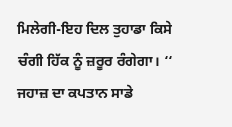ਮਿਲੇਗੀ-ਇਹ ਦਿਲ ਤੁਹਾਡਾ ਕਿਸੇ
ਚੰਗੀ ਹਿੱਕ ਨੂੰ ਜ਼ਰੂਰ ਰੰਗੇਗਾ। ‘‘ ਜਹਾਜ਼ ਦਾ ਕਪਤਾਨ ਸਾਡੇ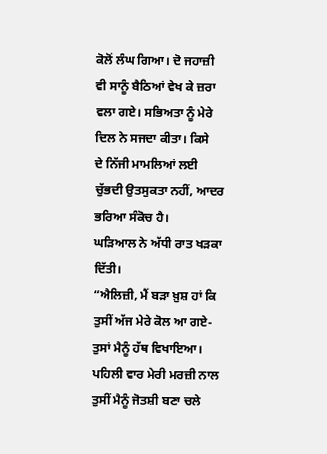ਕੋਲੋਂ ਲੰਘ ਗਿਆ। ਦੋ ਜਹਾਜ਼ੀ
ਵੀ ਸਾਨੂੰ ਬੈਠਿਆਂ ਵੇਖ ਕੇ ਜ਼ਰਾ ਵਲਾ ਗਏ। ਸਭਿਅਤਾ ਨੂੰ ਮੇਰੇ ਦਿਲ ਨੇ ਸਜਦਾ ਕੀਤਾ। ਕਿਸੇ
ਦੇ ਨਿੱਜੀ ਮਾਮਲਿਆਂ ਲਈ ਚੁੱਭਦੀ ਉਤਸੁਕਤਾ ਨਹੀਂ, ਆਦਰ ਭਰਿਆ ਸੰਕੋਚ ਹੈ।
ਘੜਿਆਲ ਨੇ ਅੱਧੀ ਰਾਤ ਖੜਕਾ ਦਿੱਤੀ।
“ਐਲਿਜ਼ੀ, ਮੈਂ ਬੜਾ ਖ਼ੁਸ਼ ਹਾਂ ਕਿ ਤੁਸੀਂ ਅੱਜ ਮੇਰੇ ਕੋਲ ਆ ਗਏ-ਤੁਸਾਂ ਮੈਨੂੰ ਹੱਥ ਵਿਖਾਇਆ।
ਪਹਿਲੀ ਵਾਰ ਮੇਰੀ ਮਰਜ਼ੀ ਨਾਲ ਤੁਸੀਂ ਮੈਨੂੰ ਜੋਤਸ਼ੀ ਬਣਾ ਚਲੇ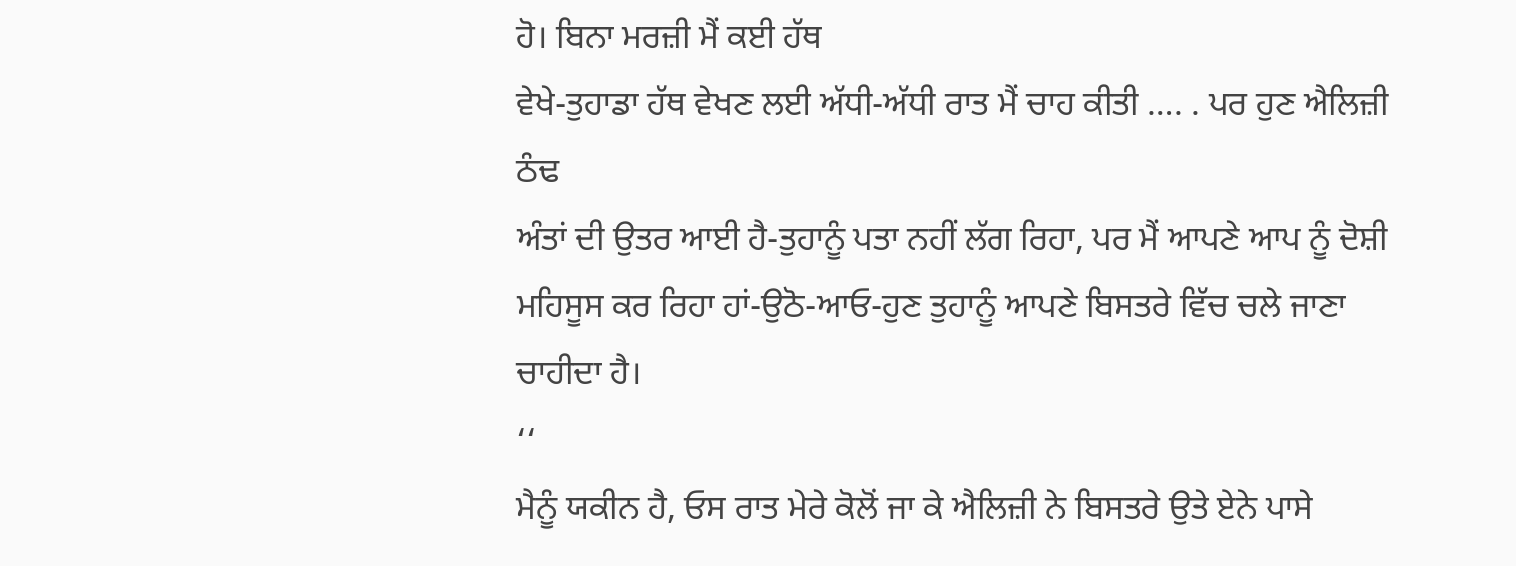ਹੋ। ਬਿਨਾ ਮਰਜ਼ੀ ਮੈਂ ਕਈ ਹੱਥ
ਵੇਖੇ-ਤੁਹਾਡਾ ਹੱਥ ਵੇਖਣ ਲਈ ਅੱਧੀ-ਅੱਧੀ ਰਾਤ ਮੈਂ ਚਾਹ ਕੀਤੀ …. . ਪਰ ਹੁਣ ਐਲਿਜ਼ੀ ਠੰਢ
ਅੰਤਾਂ ਦੀ ਉਤਰ ਆਈ ਹੈ-ਤੁਹਾਨੂੰ ਪਤਾ ਨਹੀਂ ਲੱਗ ਰਿਹਾ, ਪਰ ਮੈਂ ਆਪਣੇ ਆਪ ਨੂੰ ਦੋਸ਼ੀ
ਮਹਿਸੂਸ ਕਰ ਰਿਹਾ ਹਾਂ-ਉਠੋ-ਆਓ-ਹੁਣ ਤੁਹਾਨੂੰ ਆਪਣੇ ਬਿਸਤਰੇ ਵਿੱਚ ਚਲੇ ਜਾਣਾ ਚਾਹੀਦਾ ਹੈ।
‘‘
ਮੈਨੂੰ ਯਕੀਨ ਹੈ, ਓਸ ਰਾਤ ਮੇਰੇ ਕੋਲੋਂ ਜਾ ਕੇ ਐਲਿਜ਼ੀ ਨੇ ਬਿਸਤਰੇ ਉਤੇ ਏਨੇ ਪਾਸੇ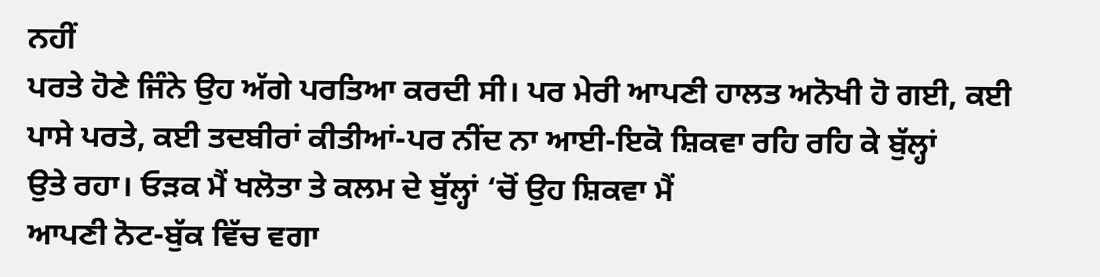ਨਹੀਂ
ਪਰਤੇ ਹੋਣੇ ਜਿੰਨੇ ਉਹ ਅੱਗੇ ਪਰਤਿਆ ਕਰਦੀ ਸੀ। ਪਰ ਮੇਰੀ ਆਪਣੀ ਹਾਲਤ ਅਨੋਖੀ ਹੋ ਗਈ, ਕਈ
ਪਾਸੇ ਪਰਤੇ, ਕਈ ਤਦਬੀਰਾਂ ਕੀਤੀਆਂ-ਪਰ ਨੀਂਦ ਨਾ ਆਈ-ਇਕੋ ਸ਼ਿਕਵਾ ਰਹਿ ਰਹਿ ਕੇ ਬੁੱਲ੍ਹਾਂ
ਉਤੇ ਰਹਾ। ਓੜਕ ਮੈਂ ਖਲੋਤਾ ਤੇ ਕਲਮ ਦੇ ਬੁੱਲ੍ਹਾਂ ‘ਚੋਂ ਉਹ ਸ਼ਿਕਵਾ ਮੈਂ
ਆਪਣੀ ਨੋਟ-ਬੁੱਕ ਵਿੱਚ ਵਗਾ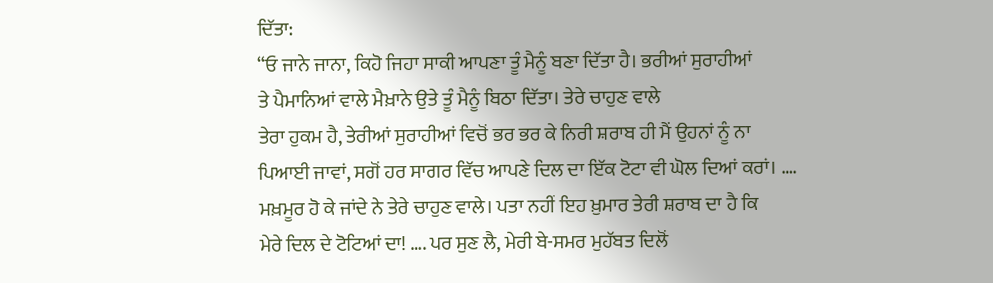ਦਿੱਤਾ:
“ਓ ਜਾਨੇ ਜਾਨਾ, ਕਿਹੋ ਜਿਹਾ ਸਾਕੀ ਆਪਣਾ ਤੂੰ ਮੈਨੂੰ ਬਣਾ ਦਿੱਤਾ ਹੈ। ਭਰੀਆਂ ਸੁਰਾਹੀਆਂ
ਤੇ ਪੈਮਾਨਿਆਂ ਵਾਲੇ ਮੈਖ਼ਾਨੇ ਉਤੇ ਤੂੰ ਮੈਨੂੰ ਬਿਠਾ ਦਿੱਤਾ। ਤੇਰੇ ਚਾਹੁਣ ਵਾਲੇ
ਤੇਰਾ ਹੁਕਮ ਹੈ, ਤੇਰੀਆਂ ਸੁਰਾਹੀਆਂ ਵਿਚੋਂ ਭਰ ਭਰ ਕੇ ਨਿਰੀ ਸ਼ਰਾਬ ਹੀ ਮੈਂ ਉਹਨਾਂ ਨੂੰ ਨਾ
ਪਿਆਈ ਜਾਵਾਂ, ਸਗੋਂ ਹਰ ਸਾਗਰ ਵਿੱਚ ਆਪਣੇ ਦਿਲ ਦਾ ਇੱਕ ਟੋਟਾ ਵੀ ਘੋਲ ਦਿਆਂ ਕਰਾਂ। ….
ਮਖ਼ਮੂਰ ਹੋ ਕੇ ਜਾਂਦੇ ਨੇ ਤੇਰੇ ਚਾਹੁਣ ਵਾਲੇ। ਪਤਾ ਨਹੀਂ ਇਹ ਖ਼ੁਮਾਰ ਤੇਰੀ ਸ਼ਰਾਬ ਦਾ ਹੈ ਕਿ
ਮੇਰੇ ਦਿਲ ਦੇ ਟੋਟਿਆਂ ਦਾ! …. ਪਰ ਸੁਣ ਲੈ, ਮੇਰੀ ਬੇ-ਸਮਰ ਮੁਹੱਬਤ ਦਿਲੋਂ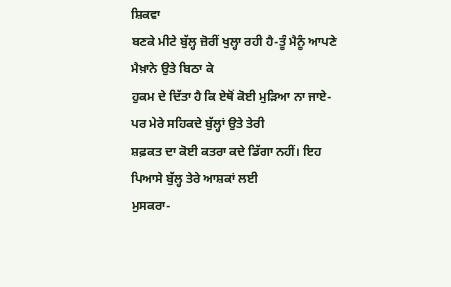ਸ਼ਿਕਵਾ
ਬਣਕੇ ਮੀਟੇ ਬੁੱਲ੍ਹ ਜ਼ੋਰੀਂ ਖੁਲ੍ਹਾ ਰਹੀ ਹੈ-ਤੂੰ ਮੈਨੂੰ ਆਪਣੇ ਮੈਖ਼ਾਨੇ ਉਤੇ ਬਿਠਾ ਕੇ
ਹੁਕਮ ਦੇ ਦਿੱਤਾ ਹੈ ਕਿ ਏਥੋਂ ਕੋਈ ਮੁੜਿਆ ਨਾ ਜਾਏ-ਪਰ ਮੇਰੇ ਸਹਿਕਦੇ ਬੁੱਲ੍ਹਾਂ ਉਤੇ ਤੇਰੀ
ਸ਼ਫ਼ਕਤ ਦਾ ਕੋਈ ਕਤਰਾ ਕਦੇ ਡਿੱਗਾ ਨਹੀਂ। ਇਹ ਪਿਆਸੇ ਬੁੱਲ੍ਹ ਤੇਰੇ ਆਸ਼ਕਾਂ ਲਈ
ਮੁਸਕਰਾ-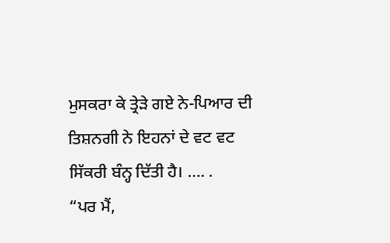ਮੁਸਕਰਾ ਕੇ ਤ੍ਰੇੜੇ ਗਏ ਨੇ-ਪਿਆਰ ਦੀ ਤਿਸ਼ਨਗੀ ਨੇ ਇਹਨਾਂ ਦੇ ਵਟ ਵਟ
ਸਿੱਕਰੀ ਬੰਨ੍ਹ ਦਿੱਤੀ ਹੈ। …. .
“ਪਰ ਮੈਂ,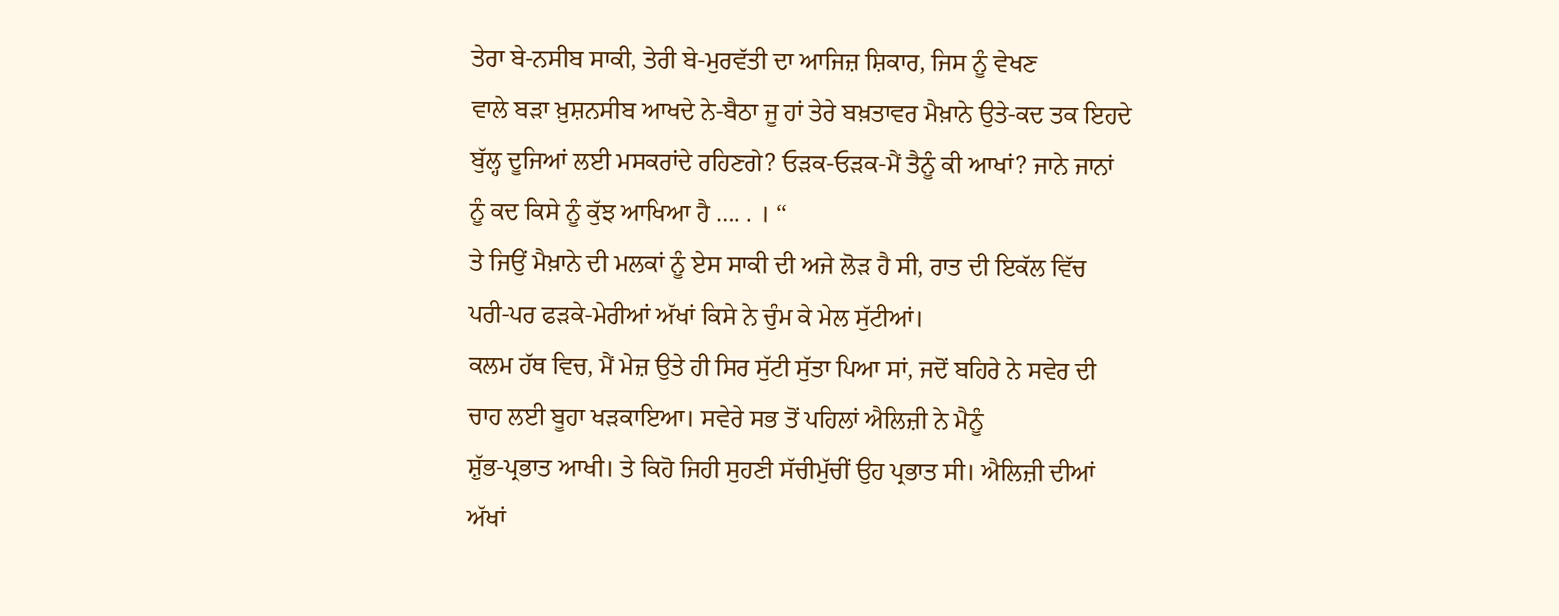ਤੇਰਾ ਬੇ-ਨਸੀਬ ਸਾਕੀ, ਤੇਰੀ ਬੇ-ਮੁਰਵੱਤੀ ਦਾ ਆਜਿਜ਼ ਸ਼ਿਕਾਰ, ਜਿਸ ਨੂੰ ਵੇਖਣ
ਵਾਲੇ ਬੜਾ ਖ਼ੁਸ਼ਨਸੀਬ ਆਖਦੇ ਨੇ-ਬੈਠਾ ਜੂ ਹਾਂ ਤੇਰੇ ਬਖ਼ਤਾਵਰ ਮੈਖ਼ਾਨੇ ਉਤੇ-ਕਦ ਤਕ ਇਹਦੇ
ਬੁੱਲ੍ਹ ਦੂਜਿਆਂ ਲਈ ਮਸਕਰਾਂਦੇ ਰਹਿਣਗੇ? ਓੜਕ-ਓੜਕ-ਮੈਂ ਤੈਨੂੰ ਕੀ ਆਖਾਂ? ਜਾਨੇ ਜਾਨਾਂ
ਨੂੰ ਕਦ ਕਿਸੇ ਨੂੰ ਕੁੱਝ ਆਖਿਆ ਹੈ …. . । ‘‘
ਤੇ ਜਿਉਂ ਮੈਖ਼ਾਨੇ ਦੀ ਮਲਕਾਂ ਨੂੰ ਏਸ ਸਾਕੀ ਦੀ ਅਜੇ ਲੋੜ ਹੈ ਸੀ, ਰਾਤ ਦੀ ਇਕੱਲ ਵਿੱਚ
ਪਰੀ-ਪਰ ਫੜਕੇ-ਮੇਰੀਆਂ ਅੱਖਾਂ ਕਿਸੇ ਨੇ ਚੁੰਮ ਕੇ ਮੇਲ ਸੁੱਟੀਆਂ।
ਕਲਮ ਹੱਥ ਵਿਚ, ਮੈਂ ਮੇਜ਼ ਉਤੇ ਹੀ ਸਿਰ ਸੁੱਟੀ ਸੁੱਤਾ ਪਿਆ ਸਾਂ, ਜਦੋਂ ਬਹਿਰੇ ਨੇ ਸਵੇਰ ਦੀ
ਚਾਹ ਲਈ ਬੂਹਾ ਖੜਕਾਇਆ। ਸਵੇਰੇ ਸਭ ਤੋਂ ਪਹਿਲਾਂ ਐਲਿਜ਼ੀ ਨੇ ਮੈਨੂੰ
ਸ਼ੁੱਭ-ਪ੍ਰਭਾਤ ਆਖੀ। ਤੇ ਕਿਹੋ ਜਿਹੀ ਸੁਹਣੀ ਸੱਚੀਮੁੱਚੀਂ ਉਹ ਪ੍ਰਭਾਤ ਸੀ। ਐਲਿਜ਼ੀ ਦੀਆਂ
ਅੱਖਾਂ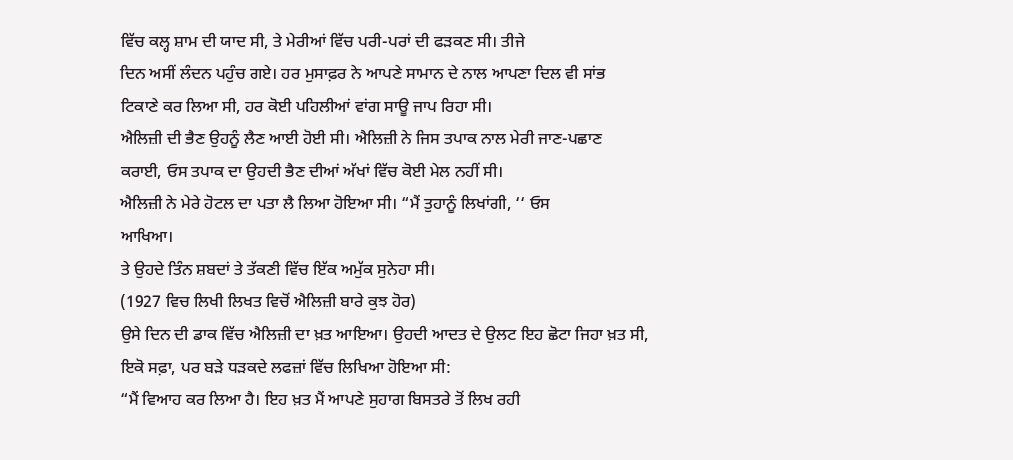ਵਿੱਚ ਕਲ੍ਹ ਸ਼ਾਮ ਦੀ ਯਾਦ ਸੀ, ਤੇ ਮੇਰੀਆਂ ਵਿੱਚ ਪਰੀ-ਪਰਾਂ ਦੀ ਫੜਕਣ ਸੀ। ਤੀਜੇ
ਦਿਨ ਅਸੀਂ ਲੰਦਨ ਪਹੁੰਚ ਗਏ। ਹਰ ਮੁਸਾਫ਼ਰ ਨੇ ਆਪਣੇ ਸਾਮਾਨ ਦੇ ਨਾਲ ਆਪਣਾ ਦਿਲ ਵੀ ਸਾਂਭ
ਟਿਕਾਣੇ ਕਰ ਲਿਆ ਸੀ, ਹਰ ਕੋਈ ਪਹਿਲੀਆਂ ਵਾਂਗ ਸਾਊ ਜਾਪ ਰਿਹਾ ਸੀ।
ਐਲਿਜ਼ੀ ਦੀ ਭੈਣ ਉਹਨੂੰ ਲੈਣ ਆਈ ਹੋਈ ਸੀ। ਐਲਿਜ਼ੀ ਨੇ ਜਿਸ ਤਪਾਕ ਨਾਲ ਮੇਰੀ ਜਾਣ-ਪਛਾਣ
ਕਰਾਈ, ਓਸ ਤਪਾਕ ਦਾ ਉਹਦੀ ਭੈਣ ਦੀਆਂ ਅੱਖਾਂ ਵਿੱਚ ਕੋਈ ਮੇਲ ਨਹੀਂ ਸੀ।
ਐਲਿਜ਼ੀ ਨੇ ਮੇਰੇ ਹੋਟਲ ਦਾ ਪਤਾ ਲੈ ਲਿਆ ਹੋਇਆ ਸੀ। “ਮੈਂ ਤੁਹਾਨੂੰ ਲਿਖਾਂਗੀ, ‘‘ ਓਸ
ਆਖਿਆ।
ਤੇ ਉਹਦੇ ਤਿੰਨ ਸ਼ਬਦਾਂ ਤੇ ਤੱਕਣੀ ਵਿੱਚ ਇੱਕ ਅਮੁੱਕ ਸੁਨੇਹਾ ਸੀ।
(1927 ਵਿਚ ਲਿਖੀ ਲਿਖਤ ਵਿਚੋਂ ਐਲਿਜ਼ੀ ਬਾਰੇ ਕੁਝ ਹੋਰ)
ਉਸੇ ਦਿਨ ਦੀ ਡਾਕ ਵਿੱਚ ਐਲਿਜ਼ੀ ਦਾ ਖ਼ਤ ਆਇਆ। ਉਹਦੀ ਆਦਤ ਦੇ ਉਲਟ ਇਹ ਛੋਟਾ ਜਿਹਾ ਖ਼ਤ ਸੀ,
ਇਕੋ ਸਫ਼ਾ, ਪਰ ਬੜੇ ਧੜਕਦੇ ਲਫਜ਼ਾਂ ਵਿੱਚ ਲਿਖਿਆ ਹੋਇਆ ਸੀ:
“ਮੈਂ ਵਿਆਹ ਕਰ ਲਿਆ ਹੈ। ਇਹ ਖ਼ਤ ਮੈਂ ਆਪਣੇ ਸੁਹਾਗ ਬਿਸਤਰੇ ਤੋਂ ਲਿਖ ਰਹੀ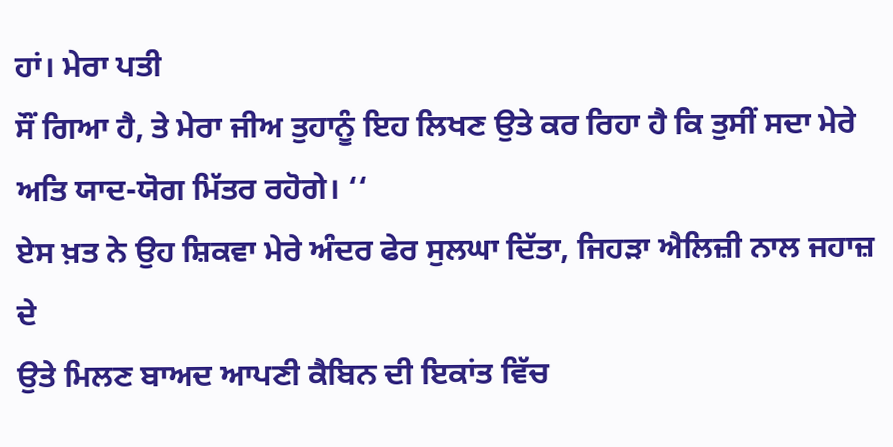ਹਾਂ। ਮੇਰਾ ਪਤੀ
ਸੌਂ ਗਿਆ ਹੈ, ਤੇ ਮੇਰਾ ਜੀਅ ਤੁਹਾਨੂੰ ਇਹ ਲਿਖਣ ਉਤੇ ਕਰ ਰਿਹਾ ਹੈ ਕਿ ਤੁਸੀਂ ਸਦਾ ਮੇਰੇ
ਅਤਿ ਯਾਦ-ਯੋਗ ਮਿੱਤਰ ਰਹੋਗੇ। ‘‘
ਏਸ ਖ਼ਤ ਨੇ ਉਹ ਸ਼ਿਕਵਾ ਮੇਰੇ ਅੰਦਰ ਫੇਰ ਸੁਲਘਾ ਦਿੱਤਾ, ਜਿਹੜਾ ਐਲਿਜ਼ੀ ਨਾਲ ਜਹਾਜ਼ ਦੇ
ਉਤੇ ਮਿਲਣ ਬਾਅਦ ਆਪਣੀ ਕੈਬਿਨ ਦੀ ਇਕਾਂਤ ਵਿੱਚ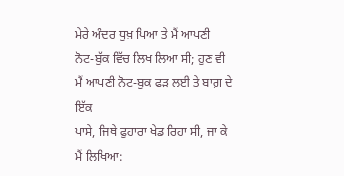ਮੇਰੇ ਅੰਦਰ ਧੁਖ਼ ਪਿਆ ਤੇ ਮੈਂ ਆਪਣੀ
ਨੋਟ-ਬੁੱਕ ਵਿੱਚ ਲਿਖ ਲਿਆ ਸੀ; ਹੁਣ ਵੀ ਮੈਂ ਆਪਣੀ ਨੋਟ-ਬੁਕ ਫੜ ਲਈ ਤੇ ਬਾਗ਼ ਦੇ ਇੱਕ
ਪਾਸੇ, ਜਿਥੇ ਫੁਹਾਰਾ ਖੇਡ ਰਿਹਾ ਸੀ, ਜਾ ਕੇ ਮੈਂ ਲਿਖਿਆ: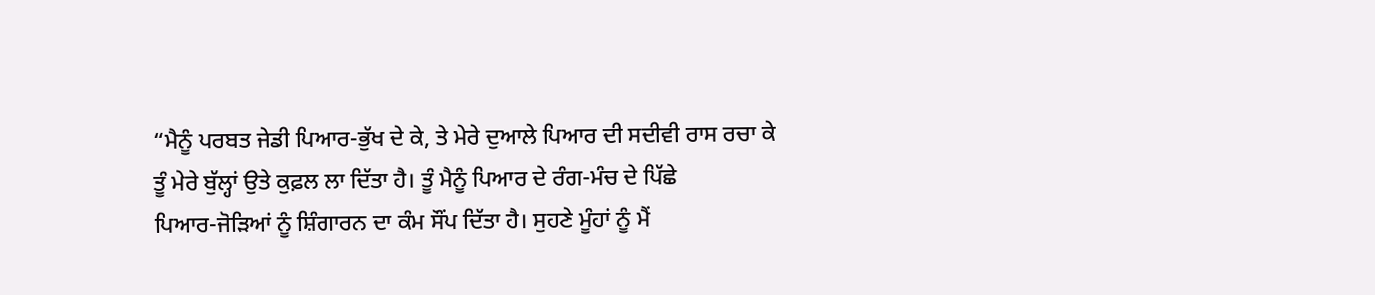“ਮੈਨੂੰ ਪਰਬਤ ਜੇਡੀ ਪਿਆਰ-ਭੁੱਖ ਦੇ ਕੇ, ਤੇ ਮੇਰੇ ਦੁਆਲੇ ਪਿਆਰ ਦੀ ਸਦੀਵੀ ਰਾਸ ਰਚਾ ਕੇ
ਤੂੰ ਮੇਰੇ ਬੁੱਲ੍ਹਾਂ ਉਤੇ ਕੁਫ਼ਲ ਲਾ ਦਿੱਤਾ ਹੈ। ਤੂੰ ਮੈਨੂੰ ਪਿਆਰ ਦੇ ਰੰਗ-ਮੰਚ ਦੇ ਪਿੱਛੇ
ਪਿਆਰ-ਜੋੜਿਆਂ ਨੂੰ ਸ਼ਿੰਗਾਰਨ ਦਾ ਕੰਮ ਸੌਂਪ ਦਿੱਤਾ ਹੈ। ਸੁਹਣੇ ਮੂੰਹਾਂ ਨੂੰ ਮੈਂ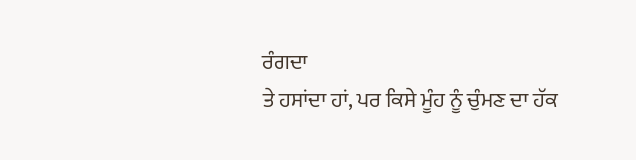ਰੰਗਦਾ
ਤੇ ਹਸਾਂਦਾ ਹਾਂ, ਪਰ ਕਿਸੇ ਮੂੰਹ ਨੂੰ ਚੁੰਮਣ ਦਾ ਹੱਕ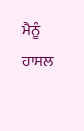ਮੈਨੂੰ ਹਾਸਲ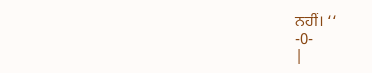ਨਹੀਂ। ‘‘
-0-
|